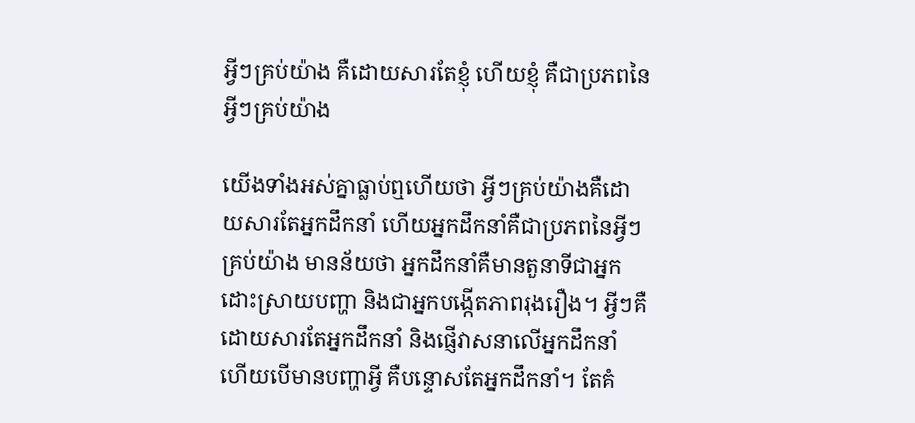អ្វីៗគ្រប់យ៉ាង គឺដោយសារតែខ្ញុំ ហើយខ្ញុំ គឺជាប្រភពនៃអ្វីៗគ្រប់យ៉ាង

យើងទាំងអស់គ្នាធ្លាប់ឮហើយថា អ្វីៗគ្រប់យ៉ាងគឺដោយសារតែអ្នកដឹកនាំ ហើយអ្នកដឹកនាំគឺជាប្រភពនៃអ្វីៗគ្រប់យ៉ាង មានន័យថា អ្នកដឹកនាំគឺមានតួនាទីជាអ្នកដោះស្រាយបញ្ហា និងជាអ្នកបង្កើតភាពរុងរឿង។ អ្វីៗគឺដោយសារតែអ្នកដឹកនាំ និងផ្ញើវាសនាលើអ្នកដឹកនាំ ហើយបើមានបញ្ហាអ្វី គឺបន្ទោសតែអ្នកដឹកនាំ។ តែគំ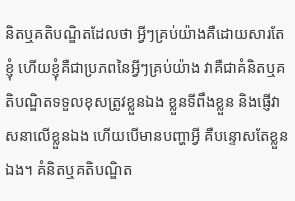និតឬគតិបណ្ឌិតដែលថា អ្វីៗគ្រប់យ៉ាងគឺដោយសារតែខ្ញុំ ហើយខ្ញុំគឺជាប្រភពនៃអ្វីៗគ្រប់យ៉ាង វាគឺជាគំនិតឬគតិបណ្ឌិតទទួលខុសត្រូវខ្លួនឯង ខ្លួនទីពឹងខ្លួន និងផ្ញើវាសនាលើខ្លួនឯង ហើយបើមានបញ្ហាអ្វី គឺបន្ទោសតែខ្លួនឯង។ គំនិតឬគតិបណ្ឌិត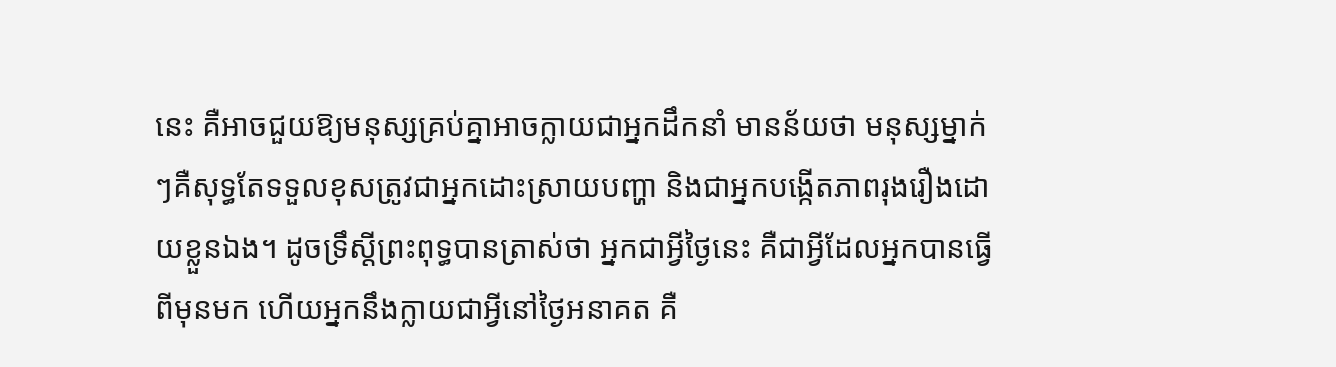នេះ គឺអាចជួយឱ្យមនុស្សគ្រប់គ្នាអាចក្លាយជាអ្នកដឹកនាំ មានន័យថា មនុស្សម្នាក់ៗគឺសុទ្ធតែទទួលខុសត្រូវជាអ្នកដោះស្រាយបញ្ហា និងជាអ្នកបង្កើតភាពរុងរឿងដោយខ្លួនឯង។ ដូចទ្រឹស្តីព្រះពុទ្ធបានត្រាស់ថា អ្នកជាអ្វីថ្ងៃនេះ គឺជាអ្វីដែលអ្នកបានធ្វើពីមុនមក ហើយអ្នកនឹងក្លាយជាអ្វីនៅថ្ងៃអនាគត គឺ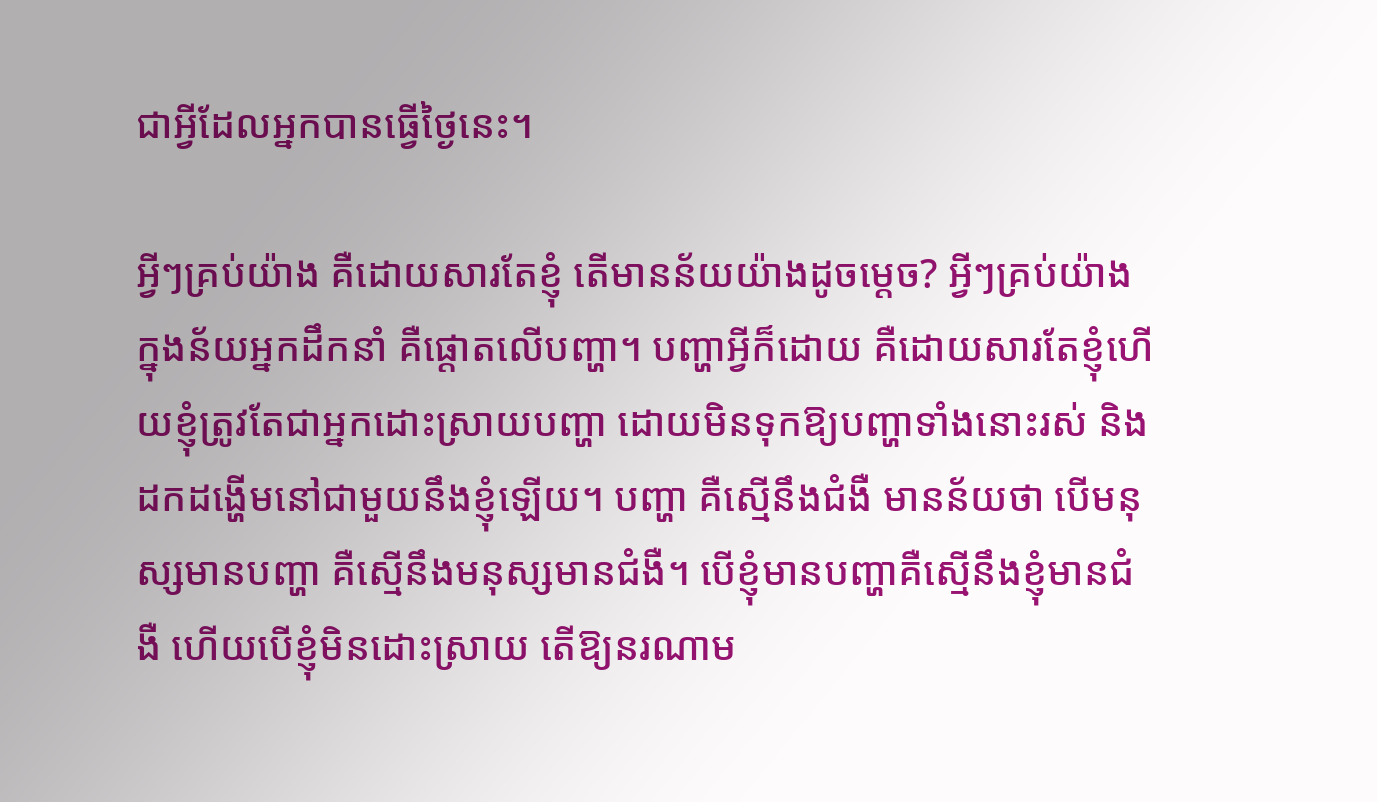ជាអ្វីដែលអ្នកបានធ្វើថ្ងៃនេះ។

អ្វីៗគ្រប់យ៉ាង គឺដោយសារតែខ្ញុំ តើមានន័យយ៉ាងដូចម្តេច? អ្វីៗគ្រប់យ៉ាង ក្នុងន័យអ្នកដឹកនាំ គឺផ្តោតលើបញ្ហា។ បញ្ហាអ្វីក៏ដោយ គឺដោយសារតែខ្ញុំហើយខ្ញុំត្រូវតែជាអ្នកដោះស្រាយបញ្ហា ដោយមិនទុកឱ្យបញ្ហាទាំងនោះរស់ និងដកដង្ហើមនៅជាមួយនឹងខ្ញុំឡើយ។ បញ្ហា គឺស្មើនឹងជំងឺ មានន័យថា បើមនុស្សមានបញ្ហា គឺស្មើនឹងមនុស្សមានជំងឺ។ បើខ្ញុំមានបញ្ហាគឺស្មើនឹងខ្ញុំមានជំងឺ ហើយបើខ្ញុំមិនដោះស្រាយ តើឱ្យនរណាម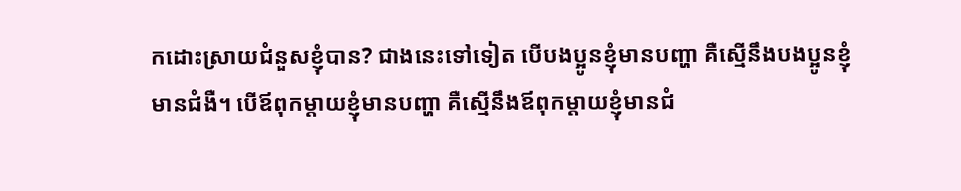កដោះស្រាយជំនួសខ្ញុំបាន? ជាងនេះទៅទៀត បើបងប្អូនខ្ញុំមានបញ្ហា គឺស្មើនឹងបងប្អូនខ្ញុំមានជំងឺ។ បើឪពុកម្តាយខ្ញុំមានបញ្ហា គឺស្មើនឹងឪពុកម្តាយខ្ញុំមានជំ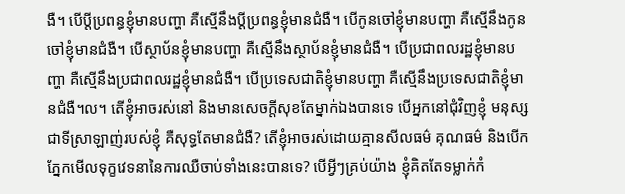ងឺ។ បើប្តីប្រពន្ធខ្ញុំមានបញ្ហា គឺស្មើនឹងប្តីប្រពន្ធខ្ញុំមានជំងឺ។ បើកូនចៅខ្ញុំមានបញ្ហា គឺស្មើនឹងកូនចៅខ្ញុំមានជំងឺ។ បើស្ថាប័នខ្ញុំមានបញ្ហា គឺស្មើនឹងស្ថាប័នខ្ញុំមានជំងឺ។ បើប្រជាពលរដ្ឋខ្ញុំមានបញ្ហា គឺស្មើនឹងប្រជាពលរដ្ឋខ្ញុំមានជំងឺ។ បើប្រទេសជាតិខ្ញុំមានបញ្ហា គឺស្មើនឹងប្រទេសជាតិខ្ញុំមានជំងឺ។ល។ តើខ្ញុំអាចរស់នៅ និងមានសេចក្តីសុខតែម្នាក់ឯងបានទេ បើអ្នកនៅជុំវិញខ្ញុំ មនុស្សជាទីស្រាឡាញ់របស់ខ្ញុំ គឺសុទ្ធតែមានជំងឺ? តើខ្ញុំអាចរស់ដោយគ្មានសីលធម៌ គុណធម៌ និងបើកភ្នែកមើលទុក្ខវេទនានៃការឈឺចាប់ទាំងនេះបានទេ? បើអ្វីៗគ្រប់យ៉ាង ខ្ញុំគិតតែទម្លាក់កំ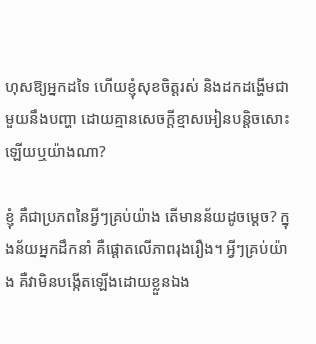ហុសឱ្យអ្នកដទៃ ហើយខ្ញុំសុខចិត្តរស់ និងដកដង្ហើមជាមួយនឹងបញ្ហា ដោយគ្មានសេចក្តីខ្មាសអៀនបន្តិចសោះឡើយឬយ៉ាងណា?

ខ្ញុំ គឺជាប្រភពនៃអ្វីៗគ្រប់យ៉ាង តើមានន័យដូចម្តេច? ក្នុងន័យអ្នកដឹកនាំ គឺផ្តោតលើភាពរុងរឿង។ អ្វីៗគ្រប់យ៉ាង គឺវាមិនបង្កើតឡើងដោយខ្លួនឯង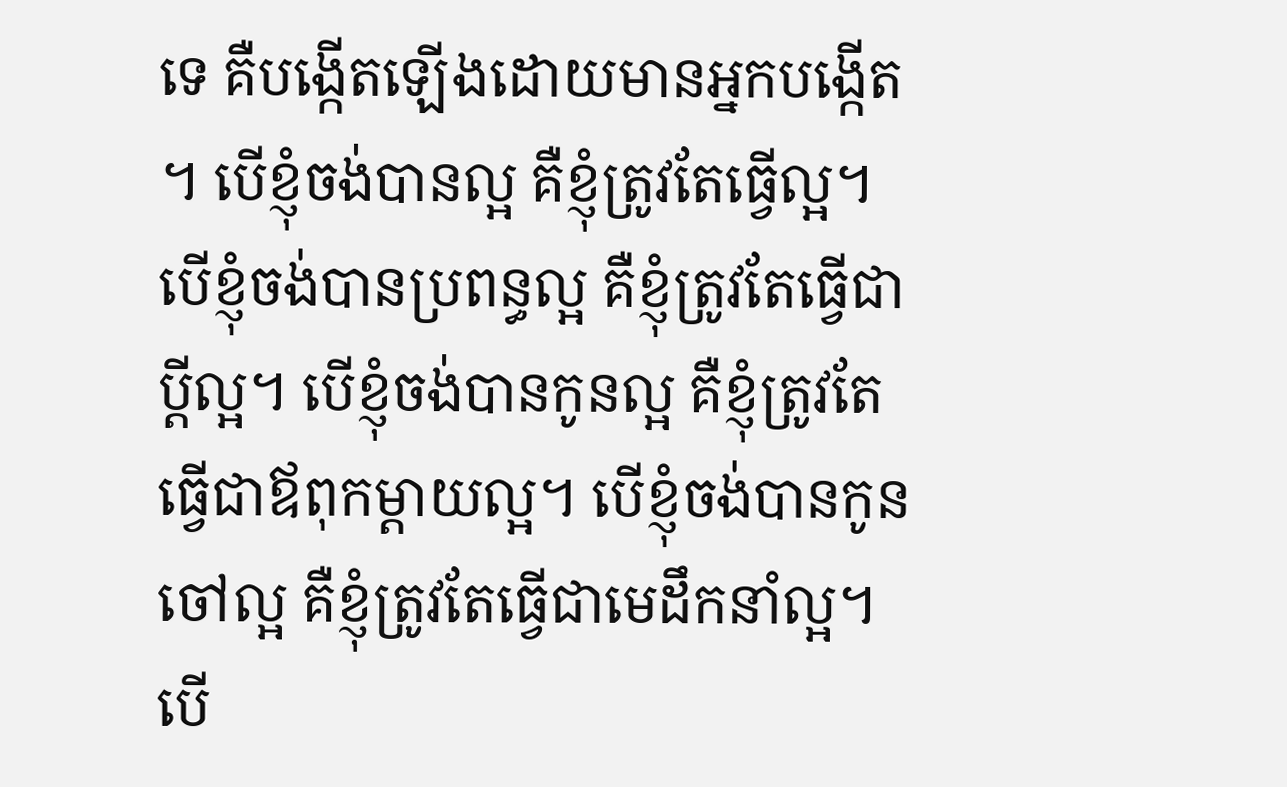ទេ គឺបង្កើតឡើងដោយមានអ្នកបង្កើត។ បើខ្ញុំចង់បានល្អ គឺខ្ញុំត្រូវតែធ្វើល្អ។ បើខ្ញុំចង់បានប្រពន្ធល្អ គឺខ្ញុំត្រូវតែធ្វើជាប្តីល្អ។ បើខ្ញុំចង់បានកូនល្អ គឺខ្ញុំត្រូវតែធ្វើជាឪពុកម្តាយល្អ។ បើខ្ញុំចង់បានកូនចៅល្អ គឺខ្ញុំត្រូវតែធ្វើជាមេដឹកនាំល្អ។ បើ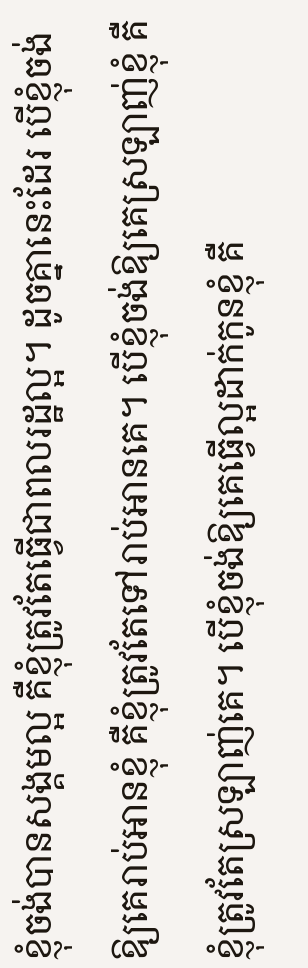ខ្ញុំចង់បានសង្គមល្អ គឺខ្ញុំត្រូវតែធ្វើជាពលរដ្ឋល្អ។ ដូចគ្នានេះដែរ បើខ្ញុំចង់ឱ្យគេរាប់អានខ្ញុំ គឺខ្ញុំត្រូវតែទៅរាប់អានគេ។ បើខ្ញុំចង់ឱ្យគេស្រឡាញ់ខ្ញុំ គឺខ្ញុំត្រូវតែស្រឡាញ់គេ។ បើខ្ញុំចង់ឱ្យគេធ្វើល្អដាក់កូនខ្ញុំ គឺ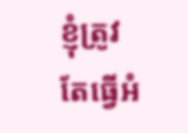ខ្ញុំត្រូវតែធ្វើអំ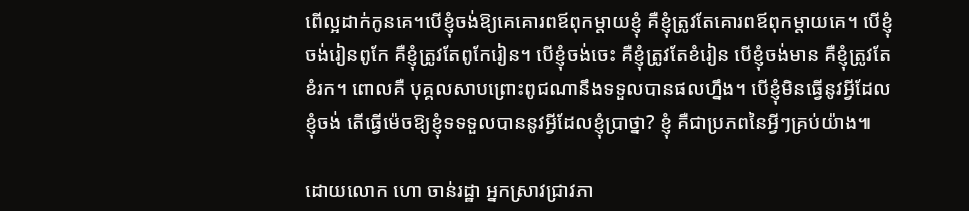ពើល្អដាក់កូនគេ។បើខ្ញុំចង់ឱ្យគេគោរពឪពុកម្តាយខ្ញុំ គឺខ្ញុំត្រូវតែគោរពឪពុកម្តាយគេ។ បើខ្ញុំចង់រៀនពូកែ គឺខ្ញុំត្រូវតែពូកែរៀន។ បើខ្ញុំចង់ចេះ គឺខ្ញុំត្រូវតែខំរៀន បើខ្ញុំចង់មាន គឺខ្ញុំត្រូវតែខំរក។ ពោលគឺ បុគ្គលសាបព្រោះពូជណានឹងទទួលបានផលហ្នឹង។ បើខ្ញុំមិនធ្វើនូវអ្វីដែលខ្ញុំចង់ តើធ្វើម៉េចឱ្យខ្ញុំទទទួលបាននូវអ្វីដែលខ្ញុំប្រាថ្នា? ខ្ញុំ គឺជាប្រភពនៃអ្វីៗគ្រប់យ៉ាង៕

ដោយលោក ហោ ចាន់រដ្ឋា អ្នកស្រាវជ្រាវភា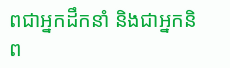ពជាអ្នកដឹកនាំ និងជាអ្នកនិព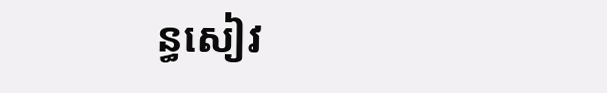ន្ធសៀវ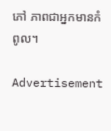ភៅ ភាពជាអ្នកមានកំពូល។

Advertisement